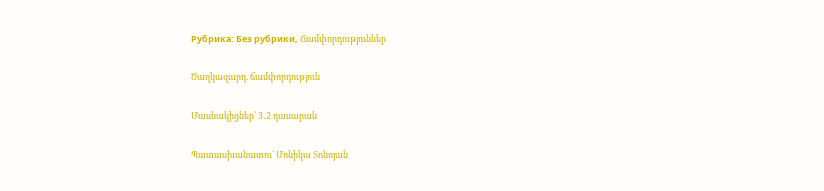Рубрика: Без рубрики, Ճամփորդություններ

Ծաղկազարդ. ճամփորդություն

Մասնակիցներ՝ 3․2 դասարան

Պատասխանատու՝ Մոնիկա Տոնոյան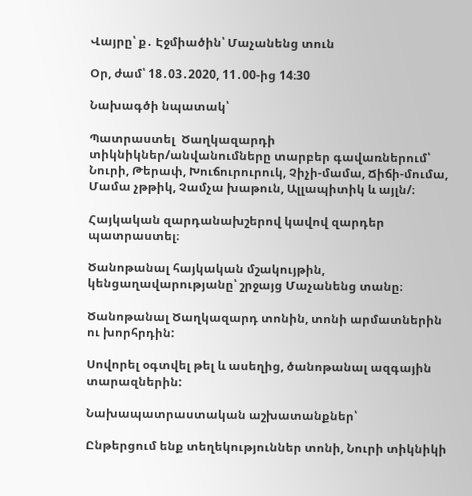Վայրը՝ ք․ Էջմիածին՝ Մաչանենց տուն

Օր, ժամ՝ 18․03․2020, 11․00-ից 14։30

Նախագծի նպատակ՝

Պատրաստել  Ծաղկազարդի տիկնիկներ/անվանումները տարբեր գավառներում՝ Նուրի, Թերափ, Խուճուրուրուկ, Չիչի-մամա, Ճիճի-մումա, Մամա չթթիկ, Չամչա խաթուն, Ալլապիտիկ և այլն/։

Հայկական զարդանախշերով կավով զարդեր պատրաստել։

Ծանոթանալ հայկական մշակույթին, կենցաղավարությանը՝ շրջայց Մաչանենց տանը։

Ծանոթանալ Ծաղկազարդ տոնին, տոնի արմատներին ու խորհրդին:

Սովորել օգտվել թել և ասեղից, ծանոթանալ ազգային տարազներին:

Նախապատրաստական աշխատանքներ՝

Ընթերցում ենք տեղեկություններ տոնի, Նուրի տիկնիկի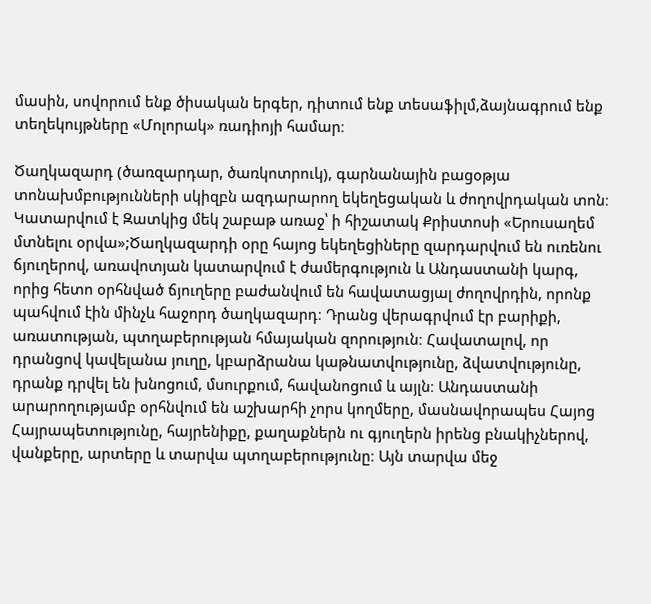մասին, սովորում ենք ծիսական երգեր, դիտում ենք տեսաֆիլմ,ձայնագրում ենք տեղեկույթները «Մոլորակ» ռադիոյի համար։

Ծաղկազարդ (ծառզարդար, ծառկոտրուկ), գարնանային բացօթյա տոնախմբությունների սկիզբն ազդարարող եկեղեցական և ժողովրդական տոն։ Կատարվում է Զատկից մեկ շաբաթ առաջ՝ ի հիշատակ Քրիստոսի «Երուսաղեմ մտնելու օրվա»;Ծաղկազարդի օրը հայոց եկեղեցիները զարդարվում են ուռենու ճյուղերով, առավոտյան կատարվում է ժամերգություն և Անդաստանի կարգ, որից հետո օրհնված ճյուղերը բաժանվում են հավատացյալ ժողովրդին, որոնք պահվում էին մինչև հաջորդ ծաղկազարդ։ Դրանց վերագրվում էր բարիքի, առատության, պտղաբերության հմայական զորություն։ Հավատալով, որ դրանցով կավելանա յուղը, կբարձրանա կաթնատվությունը, ձվատվությունը, դրանք դրվել են խնոցում, մսուրքում, հավանոցում և այլն։ Անդաստանի արարողությամբ օրհնվում են աշխարհի չորս կողմերը, մասնավորապես Հայոց Հայրապետությունը, հայրենիքը, քաղաքներն ու գյուղերն իրենց բնակիչներով, վանքերը, արտերը և տարվա պտղաբերությունը։ Այն տարվա մեջ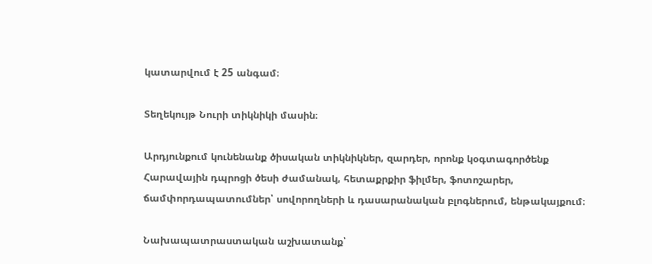կատարվում է 25 անգամ։

Տեղեկույթ Նուրի տիկնիկի մասին։

Արդյունքում կունենանք ծիսական տիկնիկներ, զարդեր, որոնք կօգտագործենք Հարավային դպրոցի ծեսի ժամանակ, հետաքրքիր ֆիլմեր, ֆոտոշարեր, ճամփորդապատումներ՝ սովորողների և դասարանական բլոգներում, ենթակայքում։

Նախապատրաստական աշխատանք՝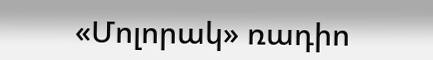«Մոլորակ» ռադիո